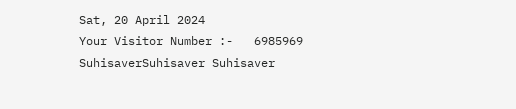Sat, 20 April 2024
Your Visitor Number :-   6985969
SuhisaverSuhisaver Suhisaver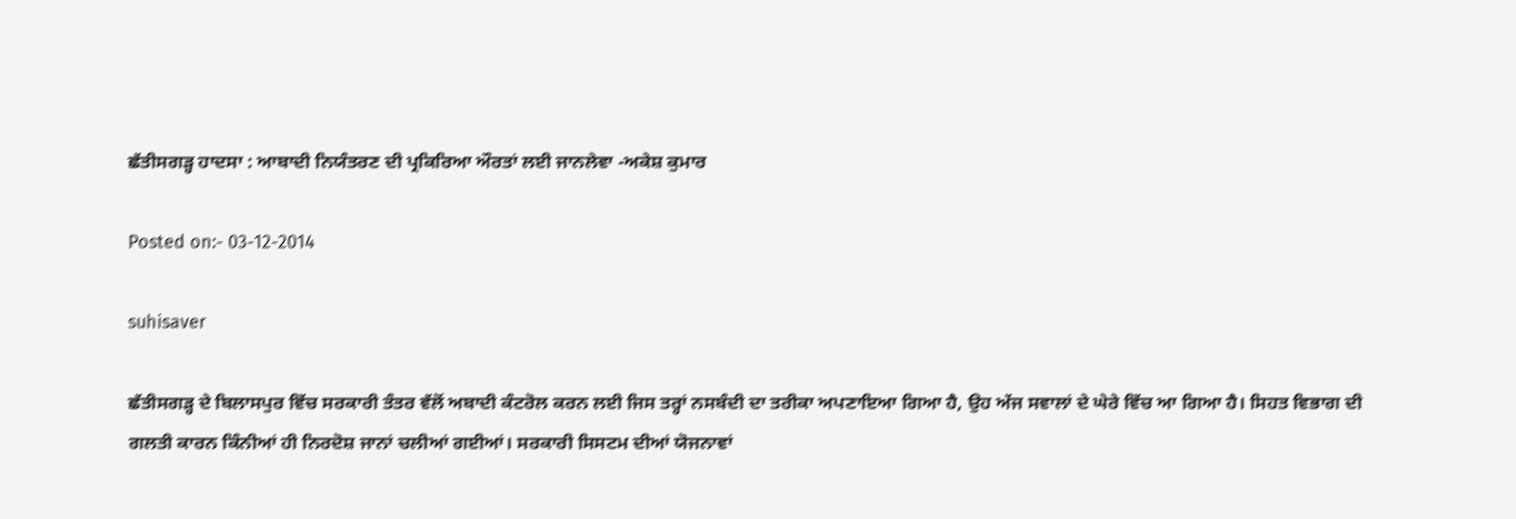ਛੱਤੀਸਗੜ੍ਹ ਹਾਦਸਾ : ਆਬਾਦੀ ਨਿਯੰਤਰਣ ਦੀ ਪ੍ਰਕਿਰਿਆ ਔਰਤਾਂ ਲਈ ਜਾਨਲੇਵਾ -ਅਕੇਸ਼ ਕੁਮਾਰ

Posted on:- 03-12-2014

suhisaver

ਛੱਤੀਸਗੜ੍ਹ ਦੇ ਬਿਲਾਸਪੁਰ ਵਿੱਚ ਸਰਕਾਰੀ ਤੰਤਰ ਵੱਲੋਂ ਅਬਾਦੀ ਕੰਟਰੋਲ ਕਰਨ ਲਈ ਜਿਸ ਤਰ੍ਹਾਂ ਨਸਬੰਦੀ ਦਾ ਤਰੀਕਾ ਅਪਣਾਇਆ ਗਿਆ ਹੈ, ਉਹ ਅੱਜ ਸਵਾਲਾਂ ਦੇ ਘੇਰੇ ਵਿੱਚ ਆ ਗਿਆ ਹੈ। ਸਿਹਤ ਵਿਭਾਗ ਦੀ ਗਲਤੀ ਕਾਰਨ ਕਿੰਨੀਆਂ ਹੀ ਨਿਰਦੋਸ਼ ਜਾਨਾਂ ਚਲੀਆਂ ਗਈਆਂ। ਸਰਕਾਰੀ ਸਿਸਟਮ ਦੀਆਂ ਯੋਜਨਾਵਾਂ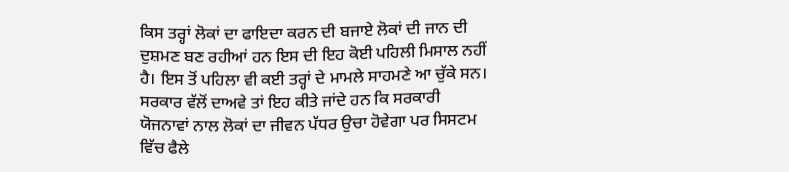ਕਿਸ ਤਰ੍ਹਾਂ ਲੋਕਾਂ ਦਾ ਫਾਇਦਾ ਕਰਨ ਦੀ ਬਜਾਏ ਲੋਕਾਂ ਦੀ ਜਾਨ ਦੀ ਦੁਸ਼ਮਣ ਬਣ ਰਹੀਆਂ ਹਨ ਇਸ ਦੀ ਇਹ ਕੋਈ ਪਹਿਲੀ ਮਿਸਾਲ ਨਹੀਂ ਹੈ। ਇਸ ਤੋਂ ਪਹਿਲਾ ਵੀ ਕਈ ਤਰ੍ਹਾਂ ਦੇ ਮਾਮਲੇ ਸਾਹਮਣੇ ਆ ਚੁੱਕੇ ਸਨ। ਸਰਕਾਰ ਵੱਲੋਂ ਦਾਅਵੇ ਤਾਂ ਇਹ ਕੀਤੇ ਜਾਂਦੇ ਹਨ ਕਿ ਸਰਕਾਰੀ ਯੋਜਨਾਵਾਂ ਨਾਲ ਲੋਕਾਂ ਦਾ ਜੀਵਨ ਪੱਧਰ ਉਚਾ ਹੋਵੇਗਾ ਪਰ ਸਿਸਟਮ ਵਿੱਚ ਫੈਲੇ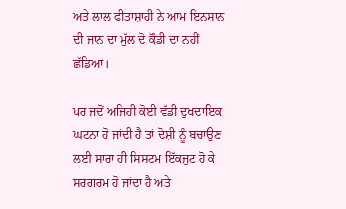ਅਤੇ ਲਾਲ ਫੀਤਾਸ਼ਾਹੀ ਨੇ ਆਮ ਇਨਸਾਨ ਦੀ ਜਾਨ ਦਾ ਮੁੱਲ ਦੋ ਕੌਡੀ ਦਾ ਨਹੀਂ ਛੱਡਿਆ।

ਪਰ ਜਦੋਂ ਅਜਿਹੀ ਕੋਈ ਵੱਡੀ ਦੁਖਦਾਇਕ ਘਟਨਾ ਹੋ ਜਾਂਦੀ ਹੈ ਤਾਂ ਦੋਸ਼ੀ ਨੂੰ ਬਚਾਉਣ ਲਈ ਸਾਰਾ ਹੀ ਸਿਸਟਮ ਇੱਕਜੁਟ ਹੋ ਕੇ ਸਰਗਰਮ ਹੋ ਜਾਂਦਾ ਹੈ ਅਤੇ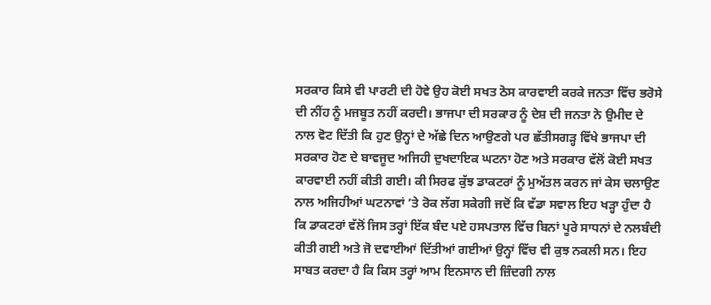ਸਰਕਾਰ ਕਿਸੇ ਵੀ ਪਾਰਟੀ ਦੀ ਹੋਵੇ ਉਹ ਕੋਈ ਸਖਤ ਠੋਸ ਕਾਰਵਾਈ ਕਰਕੇ ਜਨਤਾ ਵਿੱਚ ਭਰੋਸੇ ਦੀ ਨੀਂਹ ਨੂੰ ਮਜਬੂਤ ਨਹੀਂ ਕਰਦੀ। ਭਾਜਪਾ ਦੀ ਸਰਕਾਰ ਨੂੰ ਦੇਸ਼ ਦੀ ਜਨਤਾ ਨੇ ਉਮੀਦ ਦੇ ਨਾਲ ਵੋਟ ਦਿੱਤੀ ਕਿ ਹੁਣ ਉਨ੍ਹਾਂ ਦੇ ਅੱਛੇ ਦਿਨ ਆਉਣਗੇ ਪਰ ਛੱਤੀਸਗੜ੍ਹ ਵਿੱਖੇ ਭਾਜਪਾ ਦੀ ਸਰਕਾਰ ਹੋਣ ਦੇ ਬਾਵਜੂਦ ਅਜਿਹੀ ਦੁਖਦਾਇਕ ਘਟਨਾ ਹੋਣ ਅਤੇ ਸਰਕਾਰ ਵੱਲੋਂ ਕੋਈ ਸਖਤ ਕਾਰਵਾਈ ਨਹੀਂ ਕੀਤੀ ਗਈ। ਕੀ ਸਿਰਫ ਕੁੱਝ ਡਾਕਟਰਾਂ ਨੂੰ ਮੁਅੱਤਲ ਕਰਨ ਜਾਂ ਕੇਸ ਚਲਾਉਣ ਨਾਲ ਅਜਿਹੀਆਂ ਘਟਨਾਵਾਂ ’ਤੇ ਰੋਕ ਲੱਗ ਸਕੇਗੀ ਜਦੋਂ ਕਿ ਵੱਡਾ ਸਵਾਲ ਇਹ ਖੜ੍ਹਾ ਹੁੰਦਾ ਹੈ ਕਿ ਡਾਕਟਰਾਂ ਵੱਲੋਂ ਜਿਸ ਤਰ੍ਹਾਂ ਇੱਕ ਬੰਦ ਪਏ ਹਸਪਤਾਲ ਵਿੱਚ ਬਿਨਾਂ ਪੂਰੇ ਸਾਧਨਾਂ ਦੇ ਨਲਬੰਦੀ ਕੀਤੀ ਗਈ ਅਤੇ ਜੋ ਦਵਾਈਆਂ ਦਿੱਤੀਆਂ ਗਈਆਂ ਉਨ੍ਹਾਂ ਵਿੱਚ ਵੀ ਕੁਝ ਨਕਲੀ ਸਨ। ਇਹ ਸਾਬਤ ਕਰਦਾ ਹੈ ਕਿ ਕਿਸ ਤਰ੍ਹਾਂ ਆਮ ਇਨਸਾਨ ਦੀ ਜ਼ਿੰਦਗੀ ਨਾਲ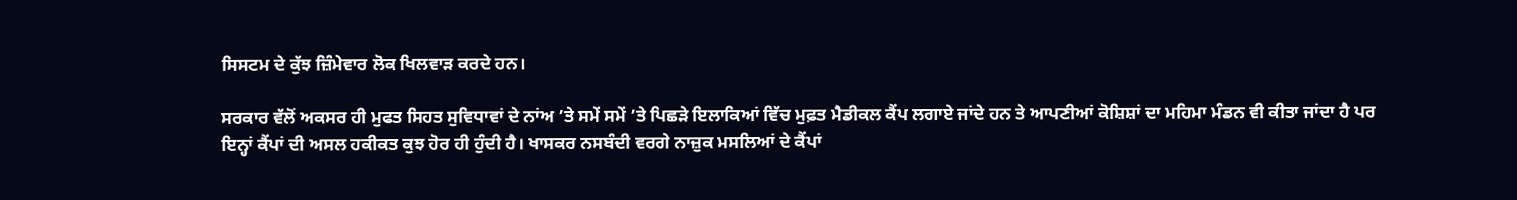ਸਿਸਟਮ ਦੇ ਕੁੱਝ ਜ਼ਿੰਮੇਵਾਰ ਲੋਕ ਖਿਲਵਾੜ ਕਰਦੇ ਹਨ।

ਸਰਕਾਰ ਵੱਲੋਂ ਅਕਸਰ ਹੀ ਮੁਫਤ ਸਿਹਤ ਸੁਵਿਧਾਵਾਂ ਦੇ ਨਾਂਅ ’ਤੇ ਸਮੇਂ ਸਮੇਂ ’ਤੇ ਪਿਛੜੇ ਇਲਾਕਿਆਂ ਵਿੱਚ ਮੁਫ਼ਤ ਮੈਡੀਕਲ ਕੈਂਪ ਲਗਾਏ ਜਾਂਦੇ ਹਨ ਤੇ ਆਪਣੀਆਂ ਕੋਸ਼ਿਸ਼ਾਂ ਦਾ ਮਹਿਮਾ ਮੰਡਨ ਵੀ ਕੀਤਾ ਜਾਂਦਾ ਹੈ ਪਰ ਇਨ੍ਹਾਂ ਕੈਂਪਾਂ ਦੀ ਅਸਲ ਹਕੀਕਤ ਕੁਝ ਹੋਰ ਹੀ ਹੁੰਦੀ ਹੈ। ਖਾਸਕਰ ਨਸਬੰਦੀ ਵਰਗੇ ਨਾਜ਼ੁਕ ਮਸਲਿਆਂ ਦੇ ਕੈਂਪਾਂ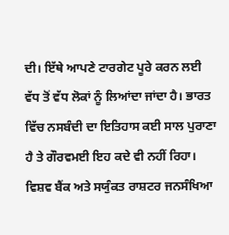ਦੀ। ਇੱਥੇ ਆਪਣੇ ਟਾਰਗੇਟ ਪੂਰੇ ਕਰਨ ਲਈ ਵੱਧ ਤੋਂ ਵੱਧ ਲੋਕਾਂ ਨੂੰ ਲਿਆਂਦਾ ਜਾਂਦਾ ਹੈ। ਭਾਰਤ ਵਿੱਚ ਨਸਬੰਦੀ ਦਾ ਇਤਿਹਾਸ ਕਈ ਸਾਲ ਪੁਰਾਣਾ ਹੈ ਤੇ ਗੌਰਵਮਈ ਇਹ ਕਦੇ ਵੀ ਨਹੀਂ ਰਿਹਾ। ਵਿਸ਼ਵ ਬੈਂਕ ਅਤੇ ਸਯੁੰਕਤ ਰਾਸ਼ਟਰ ਜਨਸੰਖਿਆ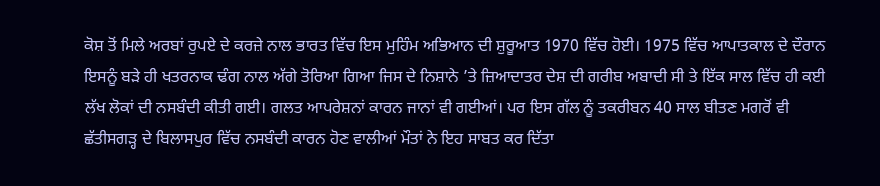ਕੋਸ਼ ਤੋਂ ਮਿਲੇ ਅਰਬਾਂ ਰੁਪਏ ਦੇ ਕਰਜ਼ੇ ਨਾਲ ਭਾਰਤ ਵਿੱਚ ਇਸ ਮੁਹਿੰਮ ਅਭਿਆਨ ਦੀ ਸ਼ੁਰੂਆਤ 1970 ਵਿੱਚ ਹੋਈ। 1975 ਵਿੱਚ ਆਪਾਤਕਾਲ ਦੇ ਦੌਰਾਨ ਇਸਨੂੰ ਬੜੇ ਹੀ ਖਤਰਨਾਕ ਢੰਗ ਨਾਲ ਅੱਗੇ ਤੋਰਿਆ ਗਿਆ ਜਿਸ ਦੇ ਨਿਸ਼ਾਨੇ ’ਤੇ ਜ਼ਿਆਦਾਤਰ ਦੇਸ਼ ਦੀ ਗਰੀਬ ਅਬਾਦੀ ਸੀ ਤੇ ਇੱਕ ਸਾਲ ਵਿੱਚ ਹੀ ਕਈ ਲੱਖ ਲੋਕਾਂ ਦੀ ਨਸਬੰਦੀ ਕੀਤੀ ਗਈ। ਗਲਤ ਆਪਰੇਸ਼ਨਾਂ ਕਾਰਨ ਜਾਨਾਂ ਵੀ ਗਈਆਂ। ਪਰ ਇਸ ਗੱਲ ਨੂੰ ਤਕਰੀਬਨ 40 ਸਾਲ ਬੀਤਣ ਮਗਰੋਂ ਵੀ ਛੱਤੀਸਗੜ੍ਹ ਦੇ ਬਿਲਾਸਪੁਰ ਵਿੱਚ ਨਸਬੰਦੀ ਕਾਰਨ ਹੋਣ ਵਾਲੀਆਂ ਮੌਤਾਂ ਨੇ ਇਹ ਸਾਬਤ ਕਰ ਦਿੱਤਾ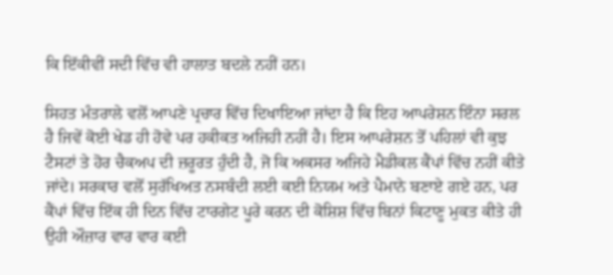ਕਿ ਇੱਕੀਵੀਂ ਸਦੀ ਵਿੱਚ ਵੀ ਹਾਲਾਤ ਬਦਲੇ ਨਹੀਂ ਹਨ।

ਸਿਹਤ ਮੰਤਰਾਲੇ ਵਲੋਂ ਆਪਣੇ ਪ੍ਰਚਾਰ ਵਿੱਚ ਦਿਖਾਇਆ ਜਾਂਦਾ ਹੈ ਕਿ ਇਹ ਆਪਰੇਸ਼ਨ ਇੰਨਾ ਸਰਲ ਹੈ ਜਿਵੇਂ ਕੋਈ ਖੇਡ ਹੀ ਹੋਵੇ ਪਰ ਹਕੀਕਤ ਅਜਿਹੀ ਨਹੀਂ ਹੈ। ਇਸ ਆਪਰੇਸ਼ਨ ਤੋਂ ਪਹਿਲਾਂ ਵੀ ਕੁਝ ਟੈਸਟਾਂ ਤੇ ਹੋਰ ਚੈਕਅਪ ਦੀ ਜ਼ਰੂਰਤ ਹੁੰਦੀ ਹੈ, ਜੋ ਕਿ ਅਕਸਰ ਅਜਿਹੇ ਮੈਡੀਕਲ ਕੈਂਪਾਂ ਵਿੱਚ ਨਹੀਂ ਕੀਤੇ ਜਾਂਦੇ। ਸਰਕਾਰ ਵਲੋਂ ਸੁਰੱਖਿਅਤ ਨਸਬੰਦੀ ਲਈ ਕਈ ਨਿਯਮ ਅਤੇ ਪੈਮਾਨੇ ਬਣਾਏ ਗਏ ਹਨ, ਪਰ ਕੈਂਪਾਂ ਵਿੱਚ ਇੱਕ ਹੀ ਦਿਨ ਵਿੱਚ ਟਾਰਗੇਟ ਪੂਰੇ ਕਰਨ ਦੀ ਕੋਸ਼ਿਸ਼ ਵਿੱਚ ਬਿਨਾਂ ਕਿਟਾਣੂ ਮੁਕਤ ਕੀਤੇ ਹੀ ਉਹੀ ਔਜ਼ਾਰ ਵਾਰ ਵਾਰ ਕਈ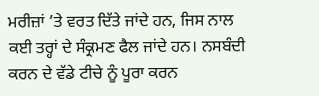ਮਰੀਜ਼ਾਂ ’ਤੇ ਵਰਤ ਦਿੱਤੇ ਜਾਂਦੇ ਹਨ, ਜਿਸ ਨਾਲ ਕਈ ਤਰ੍ਹਾਂ ਦੇ ਸੰਕ੍ਰਮਣ ਫੈਲ ਜਾਂਦੇ ਹਨ। ਨਸਬੰਦੀ ਕਰਨ ਦੇ ਵੱਡੇ ਟੀਚੇ ਨੂੰ ਪੂਰਾ ਕਰਨ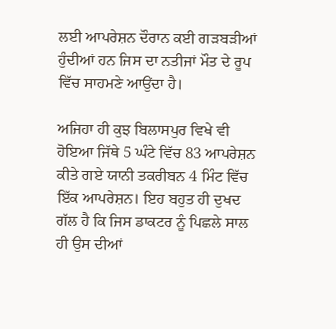ਲਈ ਆਪਰੇਸ਼ਨ ਦੌਰਾਨ ਕਈ ਗੜਬੜੀਆਂ ਹੁੰਦੀਆਂ ਹਨ ਜਿਸ ਦਾ ਨਤੀਜਾਂ ਮੌਤ ਦੇ ਰੂਪ ਵਿੱਚ ਸਾਹਮਣੇ ਆਉਂਦਾ ਹੈ।

ਅਜਿਹਾ ਹੀ ਕੁਝ ਬਿਲਾਸਪੁਰ ਵਿਖੇ ਵੀ ਹੋਇਆ ਜਿੱਥੇ 5 ਘੰਟੇ ਵਿੱਚ 83 ਆਪਰੇਸ਼ਨ ਕੀਤੇ ਗਏ ਯਾਨੀ ਤਕਰੀਬਨ 4 ਮਿੰਟ ਵਿੱਚ ਇੱਕ ਆਪਰੇਸ਼ਨ। ਇਹ ਬਹੁਤ ਹੀ ਦੁਖਦ ਗੱਲ ਹੈ ਕਿ ਜਿਸ ਡਾਕਟਰ ਨੂੰ ਪਿਛਲੇ ਸਾਲ ਹੀ ਉਸ ਦੀਆਂ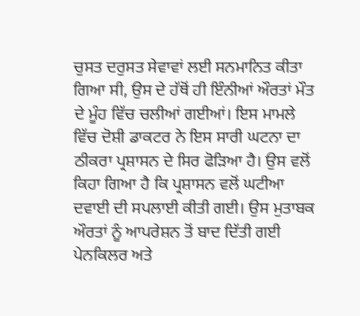ਚੁਸਤ ਦਰੁਸਤ ਸੇਵਾਵਾਂ ਲਈ ਸਨਮਾਨਿਤ ਕੀਤਾ ਗਿਆ ਸੀ, ਉਸ ਦੇ ਹੱਥੋਂ ਹੀ ਇੰਨੀਆਂ ਔਰਤਾਂ ਮੌਤ ਦੇ ਮੂੰਹ ਵਿੱਚ ਚਲੀਆਂ ਗਈਆਂ। ਇਸ ਮਾਮਲੇ ਵਿੱਚ ਦੋਸ਼ੀ ਡਾਕਟਰ ਨੇ ਇਸ ਸਾਰੀ ਘਟਨਾ ਦਾ ਠੀਕਰਾ ਪ੍ਰਸ਼ਾਸਨ ਦੇ ਸਿਰ ਫੋੜਿਆ ਹੈ। ਉਸ ਵਲੋਂ ਕਿਹਾ ਗਿਆ ਹੈ ਕਿ ਪ੍ਰਸ਼ਾਸਨ ਵਲੋਂ ਘਟੀਆ ਦਵਾਈ ਦੀ ਸਪਲਾਈ ਕੀਤੀ ਗਈ। ਉਸ ਮੁਤਾਬਕ ਔਰਤਾਂ ਨੂੰ ਆਪਰੇਸ਼ਨ ਤੋਂ ਬਾਦ ਦਿੱਤੀ ਗਈ ਪੇਨਕਿਲਰ ਅਤੇ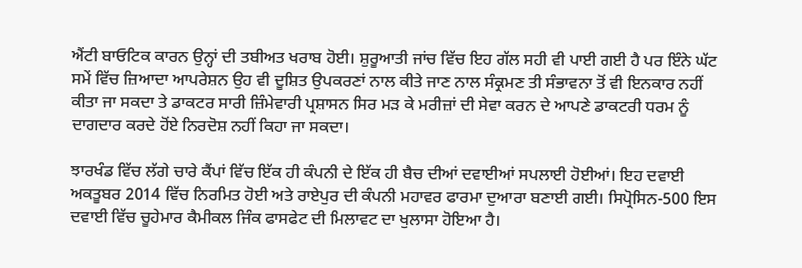ਐਂਟੀ ਬਾਓਟਿਕ ਕਾਰਨ ਉਨ੍ਹਾਂ ਦੀ ਤਬੀਅਤ ਖਰਾਬ ਹੋਈ। ਸ਼ੁਰੂਆਤੀ ਜਾਂਚ ਵਿੱਚ ਇਹ ਗੱਲ ਸਹੀ ਵੀ ਪਾਈ ਗਈ ਹੈ ਪਰ ਇੰਨੇ ਘੱਟ ਸਮੇਂ ਵਿੱਚ ਜ਼ਿਆਦਾ ਆਪਰੇਸ਼ਨ ਉਹ ਵੀ ਦੂਸ਼ਿਤ ਉਪਕਰਣਾਂ ਨਾਲ ਕੀਤੇ ਜਾਣ ਨਾਲ ਸੰਕ੍ਰਮਣ ਤੀ ਸੰਭਾਵਨਾ ਤੋਂ ਵੀ ਇਨਕਾਰ ਨਹੀਂ ਕੀਤਾ ਜਾ ਸਕਦਾ ਤੇ ਡਾਕਟਰ ਸਾਰੀ ਜ਼ਿੰਮੇਵਾਰੀ ਪ੍ਰਸ਼ਾਸਨ ਸਿਰ ਮੜ ਕੇ ਮਰੀਜ਼ਾਂ ਦੀ ਸੇਵਾ ਕਰਨ ਦੇ ਆਪਣੇ ਡਾਕਟਰੀ ਧਰਮ ਨੂੰ ਦਾਗਦਾਰ ਕਰਦੇ ਹੋਂਏ ਨਿਰਦੋਸ਼ ਨਹੀਂ ਕਿਹਾ ਜਾ ਸਕਦਾ।

ਝਾਰਖੰਡ ਵਿੱਚ ਲੱਗੇ ਚਾਰੇ ਕੈਂਪਾਂ ਵਿੱਚ ਇੱਕ ਹੀ ਕੰਪਨੀ ਦੇ ਇੱਕ ਹੀ ਬੈਚ ਦੀਆਂ ਦਵਾਈਆਂ ਸਪਲਾਈ ਹੋਈਆਂ। ਇਹ ਦਵਾਈ ਅਕਤੂਬਰ 2014 ਵਿੱਚ ਨਿਰਮਿਤ ਹੋਈ ਅਤੇ ਰਾਏਪੁਰ ਦੀ ਕੰਪਨੀ ਮਹਾਵਰ ਫਾਰਮਾ ਦੁਆਰਾ ਬਣਾਈ ਗਈ। ਸਿਪ੍ਰੋਸਿਨ-500 ਇਸ ਦਵਾਈ ਵਿੱਚ ਚੂਹੇਮਾਰ ਕੈਮੀਕਲ ਜਿੰਕ ਫਾਸਫੇਟ ਦੀ ਮਿਲਾਵਟ ਦਾ ਖੁਲਾਸਾ ਹੋਇਆ ਹੈ।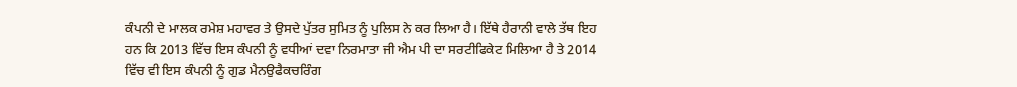ਕੰਪਨੀ ਦੇ ਮਾਲਕ ਰਮੇਸ਼ ਮਹਾਵਰ ਤੇ ਉਸਦੇ ਪੁੱਤਰ ਸੁਮਿਤ ਨੂੰ ਪੁਲਿਸ ਨੇ ਕਰ ਲਿਆ ਹੈ। ਇੱਥੇ ਹੈਰਾਨੀ ਵਾਲੇ ਤੱਥ ਇਹ ਹਨ ਕਿ 2013 ਵਿੱਚ ਇਸ ਕੰਪਨੀ ਨੂੰ ਵਧੀਆਂ ਦਵਾ ਨਿਰਮਾਤਾ ਜੀ ਐਮ ਪੀ ਦਾ ਸਰਟੀਫਿਕੇਟ ਮਿਲਿਆ ਹੈ ਤੇ 2014 ਵਿੱਚ ਵੀ ਇਸ ਕੰਪਨੀ ਨੂੰ ਗੁਡ ਮੈਨਉਫੈਕਚਰਿੰਗ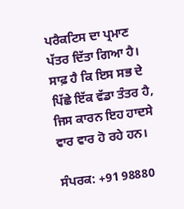ਪਰੈਕਟਿਸ ਦਾ ਪ੍ਰਮਾਣ ਪੱਤਰ ਦਿੱਤਾ ਗਿਆ ਹੈ। ਸਾਫ਼ ਹੈ ਕਿ ਇਸ ਸਭ ਦੇ ਪਿੱਛੇ ਇੱਕ ਵੱਡਾ ਤੰਤਰ ਹੈ, ਜਿਸ ਕਾਰਨ ਇਹ ਹਾਦਸੇ ਵਾਰ ਵਾਰ ਹੋ ਰਹੇ ਹਨ।

ਸੰਪਰਕ: +91 98880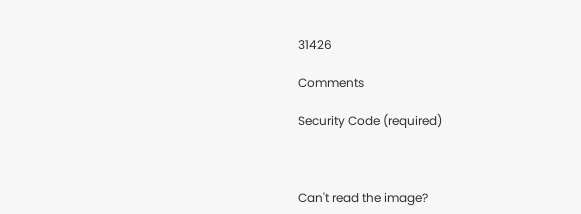31426

Comments

Security Code (required)



Can't read the image?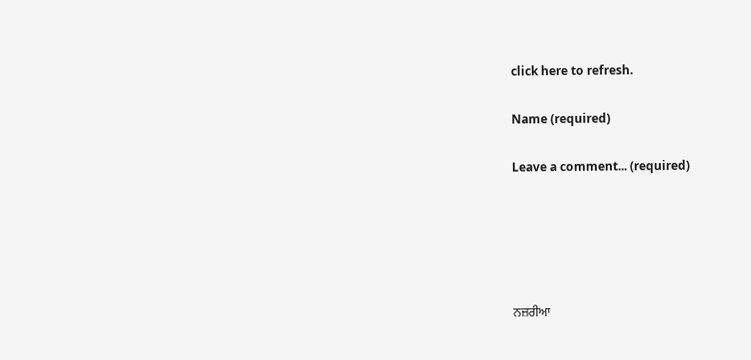click here to refresh.

Name (required)

Leave a comment... (required)





ਨਜ਼ਰੀਆ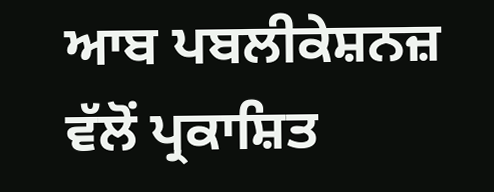ਆਬ ਪਬਲੀਕੇਸ਼ਨਜ਼ ਵੱਲੋਂ ਪ੍ਰਕਾਸ਼ਿਤ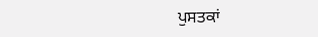ਪੁਸਤਕਾਂ